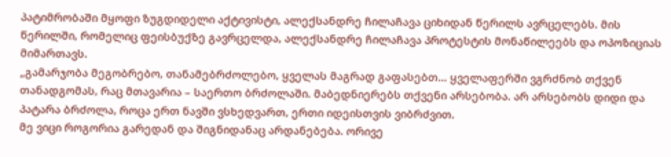პატიმრობაში მყოფი ზუგდიდელი აქტივისტი, ალექსანდრე ჩილაჩავა ციხიდან წერილს ავრცელებს. მის წერილში, რომელიც ფეისბუქზე გავრცელდა, ალექსანდრე ჩილაჩავა პროტესტის მონაწილეებს და ოპოზიციას მიმართავს.
„გამარჯობა მეგობრებო, თანამებრძოლებო, ყველას მაგრად გაფასებთ… ყველაფერში ვგრძნობ თქვენ თანადგომას, რაც მთავარია – საერთო ბრძოლაში. მაბედნიერებს თქვენი არსებობა. არ არსებობს დიდი და პატარა ბრძოლა, როცა ერთ ნავში ვსხედვართ, ერთი იდეისთვის ვიბრძვით.
მე ვიცი როგორია გარედან და შიგნიდანაც არდანებება. ორივე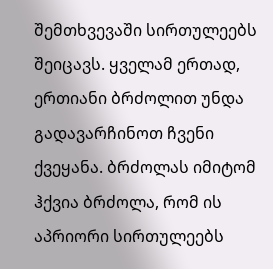შემთხვევაში სირთულეებს შეიცავს. ყველამ ერთად, ერთიანი ბრძოლით უნდა გადავარჩინოთ ჩვენი ქვეყანა. ბრძოლას იმიტომ ჰქვია ბრძოლა, რომ ის აპრიორი სირთულეებს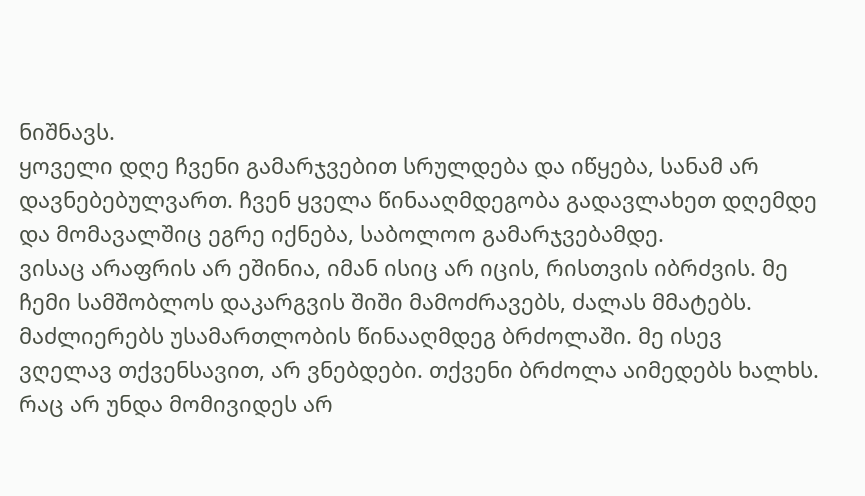ნიშნავს.
ყოველი დღე ჩვენი გამარჯვებით სრულდება და იწყება, სანამ არ დავნებებულვართ. ჩვენ ყველა წინააღმდეგობა გადავლახეთ დღემდე და მომავალშიც ეგრე იქნება, საბოლოო გამარჯვებამდე.
ვისაც არაფრის არ ეშინია, იმან ისიც არ იცის, რისთვის იბრძვის. მე ჩემი სამშობლოს დაკარგვის შიში მამოძრავებს, ძალას მმატებს. მაძლიერებს უსამართლობის წინააღმდეგ ბრძოლაში. მე ისევ ვღელავ თქვენსავით, არ ვნებდები. თქვენი ბრძოლა აიმედებს ხალხს. რაც არ უნდა მომივიდეს არ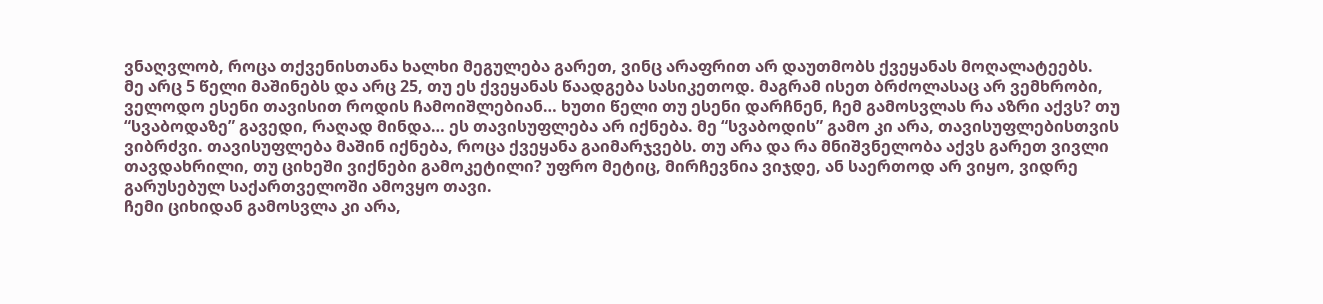ვნაღვლობ, როცა თქვენისთანა ხალხი მეგულება გარეთ, ვინც არაფრით არ დაუთმობს ქვეყანას მოღალატეებს.
მე არც 5 წელი მაშინებს და არც 25, თუ ეს ქვეყანას წაადგება სასიკეთოდ. მაგრამ ისეთ ბრძოლასაც არ ვემხრობი, ველოდო ესენი თავისით როდის ჩამოიშლებიან… ხუთი წელი თუ ესენი დარჩნენ, ჩემ გამოსვლას რა აზრი აქვს? თუ “სვაბოდაზე” გავედი, რაღად მინდა… ეს თავისუფლება არ იქნება. მე “სვაბოდის” გამო კი არა, თავისუფლებისთვის ვიბრძვი. თავისუფლება მაშინ იქნება, როცა ქვეყანა გაიმარჯვებს. თუ არა და რა მნიშვნელობა აქვს გარეთ ვივლი თავდახრილი, თუ ციხეში ვიქნები გამოკეტილი? უფრო მეტიც, მირჩევნია ვიჯდე, ან საერთოდ არ ვიყო, ვიდრე გარუსებულ საქართველოში ამოვყო თავი.
ჩემი ციხიდან გამოსვლა კი არა,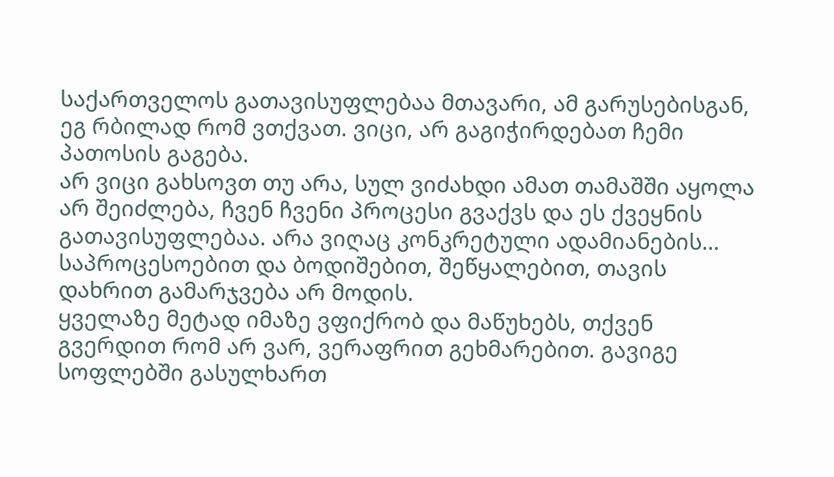საქართველოს გათავისუფლებაა მთავარი, ამ გარუსებისგან, ეგ რბილად რომ ვთქვათ. ვიცი, არ გაგიჭირდებათ ჩემი პათოსის გაგება.
არ ვიცი გახსოვთ თუ არა, სულ ვიძახდი ამათ თამაშში აყოლა არ შეიძლება, ჩვენ ჩვენი პროცესი გვაქვს და ეს ქვეყნის გათავისუფლებაა. არა ვიღაც კონკრეტული ადამიანების… საპროცესოებით და ბოდიშებით, შეწყალებით, თავის დახრით გამარჯვება არ მოდის.
ყველაზე მეტად იმაზე ვფიქრობ და მაწუხებს, თქვენ გვერდით რომ არ ვარ, ვერაფრით გეხმარებით. გავიგე სოფლებში გასულხართ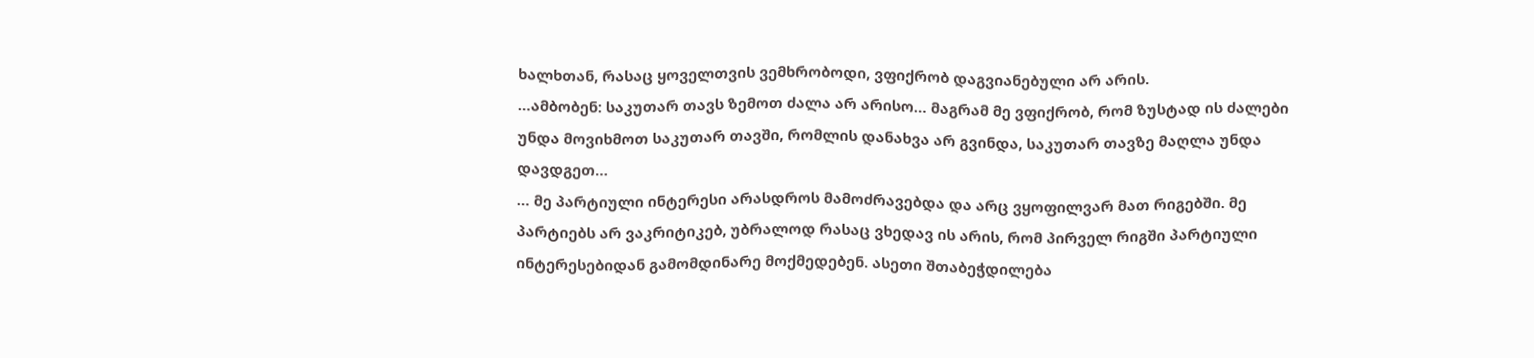ხალხთან, რასაც ყოველთვის ვემხრობოდი, ვფიქრობ დაგვიანებული არ არის.
…ამბობენ: საკუთარ თავს ზემოთ ძალა არ არისო… მაგრამ მე ვფიქრობ, რომ ზუსტად ის ძალები უნდა მოვიხმოთ საკუთარ თავში, რომლის დანახვა არ გვინდა, საკუთარ თავზე მაღლა უნდა დავდგეთ…
… მე პარტიული ინტერესი არასდროს მამოძრავებდა და არც ვყოფილვარ მათ რიგებში. მე პარტიებს არ ვაკრიტიკებ, უბრალოდ რასაც ვხედავ ის არის, რომ პირველ რიგში პარტიული ინტერესებიდან გამომდინარე მოქმედებენ. ასეთი შთაბეჭდილება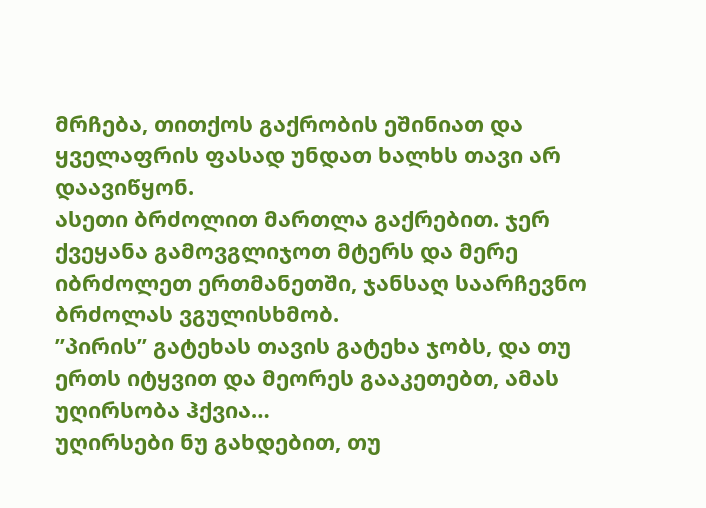მრჩება, თითქოს გაქრობის ეშინიათ და ყველაფრის ფასად უნდათ ხალხს თავი არ დაავიწყონ.
ასეთი ბრძოლით მართლა გაქრებით. ჯერ ქვეყანა გამოვგლიჯოთ მტერს და მერე იბრძოლეთ ერთმანეთში, ჯანსაღ საარჩევნო ბრძოლას ვგულისხმობ.
”პირის” გატეხას თავის გატეხა ჯობს, და თუ ერთს იტყვით და მეორეს გააკეთებთ, ამას უღირსობა ჰქვია…
უღირსები ნუ გახდებით, თუ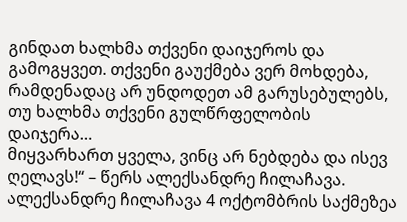გინდათ ხალხმა თქვენი დაიჯეროს და გამოგყვეთ. თქვენი გაუქმება ვერ მოხდება, რამდენადაც არ უნდოდეთ ამ გარუსებულებს, თუ ხალხმა თქვენი გულწრფელობის დაიჯერა…
მიყვარხართ ყველა, ვინც არ ნებდება და ისევ ღელავს!“ – წერს ალექსანდრე ჩილაჩავა.
ალექსანდრე ჩილაჩავა 4 ოქტომბრის საქმეზეა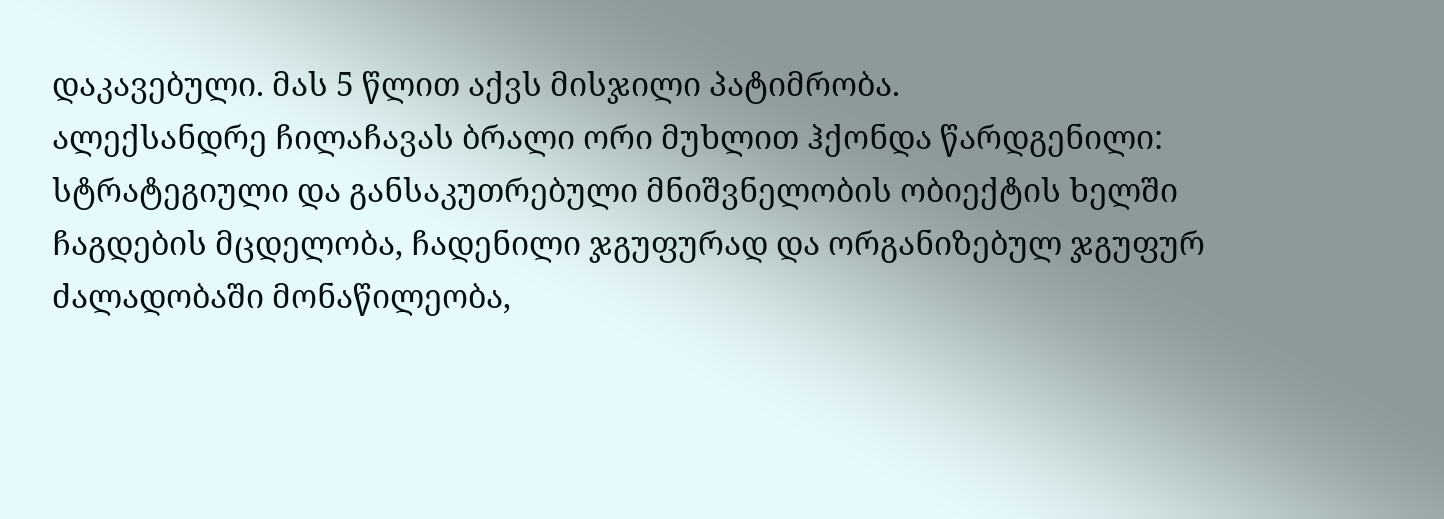დაკავებული. მას 5 წლით აქვს მისჯილი პატიმრობა.
ალექსანდრე ჩილაჩავას ბრალი ორი მუხლით ჰქონდა წარდგენილი: სტრატეგიული და განსაკუთრებული მნიშვნელობის ობიექტის ხელში ჩაგდების მცდელობა, ჩადენილი ჯგუფურად და ორგანიზებულ ჯგუფურ ძალადობაში მონაწილეობა,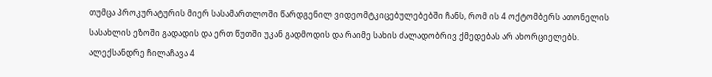თუმცა პროკურატურის მიერ სასამართლოში წარდგენილ ვიდეომტკიცებულებებში ჩანს, რომ ის 4 ოქტომბერს ათონელის სასახლის ეზოში გადადის და ერთ წუთში უკან გადმოდის და რაიმე სახის ძალადობრივ ქმედებას არ ახორციელებს.
ალექსანდრე ჩილაჩავა 4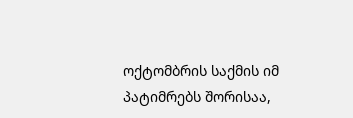ოქტომბრის საქმის იმ პატიმრებს შორისაა,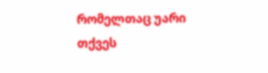რომელთაც უარი თქვეს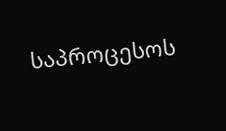საპროცესოს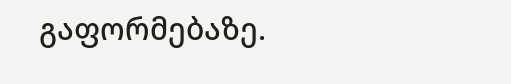გაფორმებაზე.